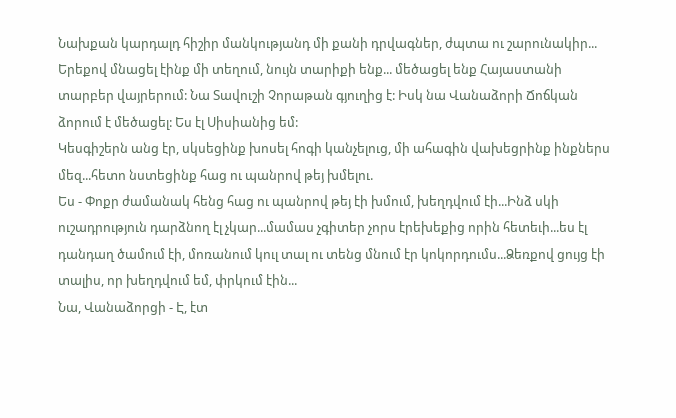Նախքան կարդալդ հիշիր մանկությանդ մի քանի դրվագներ, ժպտա ու շարունակիր...
Երեքով մնացել էինք մի տեղում, նույն տարիքի ենք... մեծացել ենք Հայաստանի տարբեր վայրերում: Նա Տավուշի Չորաթան գյուղից է: Իսկ նա Վանաձորի Ճոճկան ձորում է մեծացել: Ես էլ Սիսիանից եմ:
Կեսգիշերն անց էր, սկսեցինք խոսել հոգի կանչելուց, մի ահագին վախեցրինք ինքներս մեզ...հետո նստեցինք հաց ու պանրով թեյ խմելու.
Ես - Փոքր ժամանակ հենց հաց ու պանրով թեյ էի խմում, խեղդվում էի...Ինձ սկի ուշադրություն դարձնող էլ չկար...մամաս չգիտեր չորս էրեխեքից որին հետեւի...ես էլ դանդաղ ծամում էի, մոռանում կուլ տալ ու տենց մնում էր կոկորդումս...Ձեռքով ցույց էի տալիս, որ խեղդվում եմ, փրկում էին...
Նա, Վանաձորցի - Է, էտ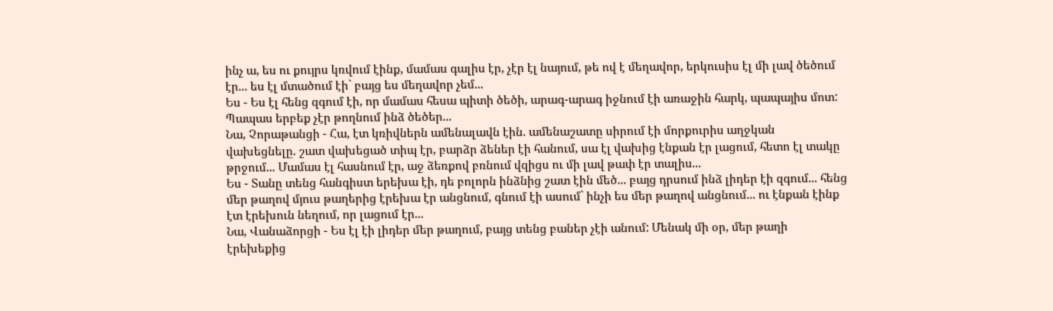ինչ ա, ես ու քույրս կռվում էինք, մամաս գալիս էր, չէր էլ նայում, թե ով է մեղավոր, երկուսիս էլ մի լավ ծեծում էր... ես էլ մտածում էի` բայց ես մեղավոր չեմ...
Ես - Ես էլ հենց զգում էի, որ մամաս հեսա պիտի ծեծի, արագ-արագ իջնում էի առաջին հարկ, պապայիս մոտ: Պապաս երբեք չէր թողնում ինձ ծեծեր...
Նա, Չորաթանցի - Հա, էտ կռիվներն ամենալավն էին. ամենաշատը սիրում էի մորքուրիս աղջկան վախեցնելը. շատ վախեցած տիպ էր, բարձր ձեներ էի հանում, սա էլ վախից էնքան էր լացում, հետո էլ տակը թրջում... Մամաս էլ հասնում էր, աջ ձեռքով բռնում վզիցս ու մի լավ թափ էր տալիս...
Ես - Տանը տենց հանգիստ երեխա էի, դե բոլորն ինձնից շատ էին մեծ... բայց դրսում ինձ լիդեր էի զգում... հենց մեր թաղով մյուս թաղերից էրեխա էր անցնում, գնում էի ասում` ինչի ես մեր թաղով անցնում... ու էնքան էինք էտ էրեխուն նեղում, որ լացում էր...
Նա, Վանաձորցի - Ես էլ էի լիդեր մեր թաղում, բայց տենց բաներ չէի անում: Մենակ մի օր, մեր թաղի էրեխեքից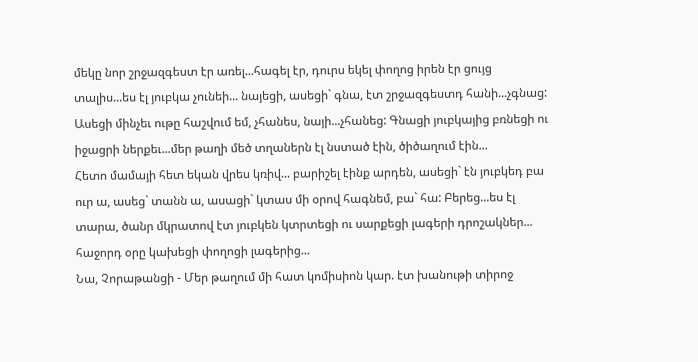մեկը նոր շրջազգեստ էր առել...հագել էր, դուրս եկել փողոց իրեն էր ցույց տալիս...ես էլ յուբկա չունեի... նայեցի, ասեցի` գնա, էտ շրջազգեստդ հանի...չգնաց: Ասեցի մինչեւ ութը հաշվում եմ, չհանես, նայի...չհանեց: Գնացի յուբկայից բռնեցի ու իջացրի ներքեւ...մեր թաղի մեծ տղաներն էլ նստած էին, ծիծաղում էին...
Հետո մամայի հետ եկան վրես կռիվ... բարիշել էինք արդեն, ասեցի` էն յուբկեդ բա ուր ա, ասեց` տանն ա, ասացի` կտաս մի օրով հագնեմ, բա` հա: Բերեց...ես էլ տարա, ծանր մկրատով էտ յուբկեն կտրտեցի ու սարքեցի լագերի դրոշակներ... հաջորդ օրը կախեցի փողոցի լագերից...
Նա, Չորաթանցի - Մեր թաղում մի հատ կոմիսիոն կար. էտ խանութի տիրոջ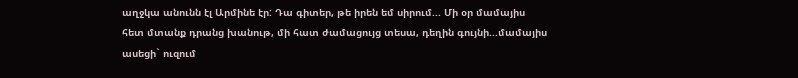աղջկա անունն էլ Արմինե էր: Դա գիտեր, թե իրեն եմ սիրում... Մի օր մամայիս հետ մտանք դրանց խանութ, մի հատ ժամացույց տեսա, դեղին գույնի...մամայիս ասեցի` ուզում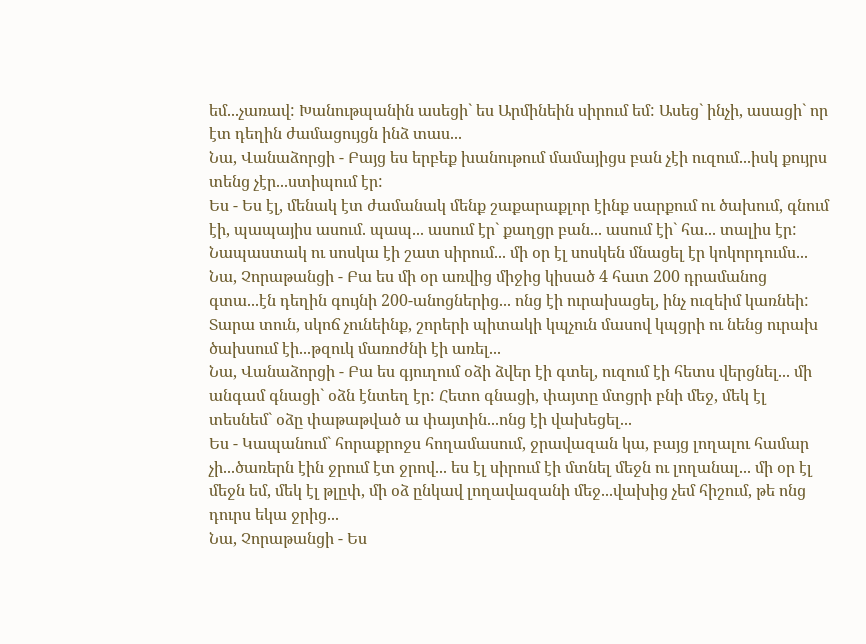եմ...չառավ: Խանութպանին ասեցի` ես Արմինեին սիրում եմ: Ասեց` ինչի, ասացի` որ էտ դեղին ժամացույցն ինձ տաս...
Նա, Վանաձորցի - Բայց ես երբեք խանութում մամայիցս բան չէի ուզում...իսկ քույրս տենց չէր...ստիպում էր:
Ես - Ես էլ, մենակ էտ ժամանակ մենք շաքարաքլոր էինք սարքում ու ծախում, գնում էի, պապայիս ասում. պապ... ասում էր` քաղցր բան... ասում էի` հա... տալիս էր: Նապաստակ ու սոսկա էի շատ սիրում... մի օր էլ սոսկեն մնացել էր կոկորդումս...
Նա, Չորաթանցի - Բա ես մի օր առվից միջից կիսած 4 հատ 200 դրամանոց գտա...էն դեղին գույնի 200-անոցներից... ոնց էի ուրախացել, ինչ ուզեիմ կառնեի: Տարա տուն, սկոճ չունեինք, շորերի պիտակի կպչուն մասով կպցրի ու նենց ուրախ ծախսում էի...թզուկ մառոժնի էի առել...
Նա, Վանաձորցի - Բա ես գյուղում օձի ձվեր էի գտել, ուզում էի հետս վերցնել... մի անգամ գնացի` օձն էնտեղ էր: Հետո գնացի, փայտը մտցրի բնի մեջ, մեկ էլ տեսնեմ` օձը փաթաթված ա փայտին...ոնց էի վախեցել...
Ես - Կապանում` հորաքրոջս հողամասում, ջրավազան կա, բայց լողալու համար չի...ծառերն էին ջրում էտ ջրով... ես էլ սիրում էի մտնել մեջն ու լողանալ... մի օր էլ մեջն եմ, մեկ էլ թլըփ, մի օձ ընկավ լողավազանի մեջ...վախից չեմ հիշում, թե ոնց դուրս եկա ջրից...
Նա, Չորաթանցի - Ես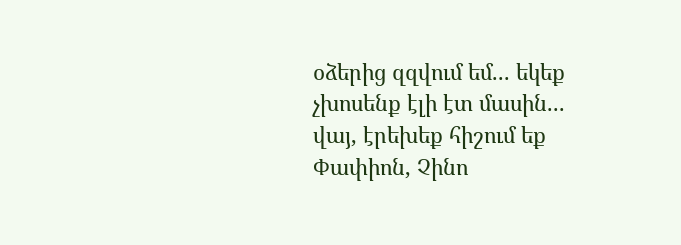օձերից զզվում եմ... եկեք չխոսենք էլի էտ մասին... վայ, էրեխեք հիշում եք Փափիոն, Չինո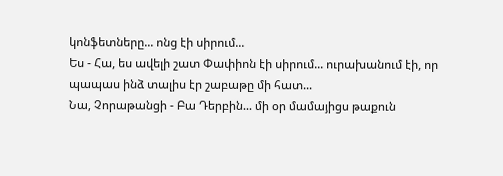կոնֆետները... ոնց էի սիրում...
Ես - Հա, ես ավելի շատ Փափիոն էի սիրում... ուրախանում էի, որ պապաս ինձ տալիս էր շաբաթը մի հատ...
Նա, Չորաթանցի - Բա Դերբին... մի օր մամայիցս թաքուն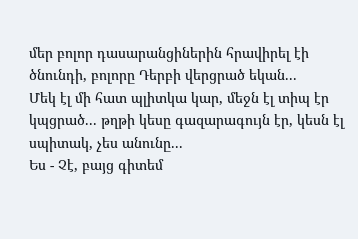մեր բոլոր դասարանցիներին հրավիրել էի ծնունդի, բոլորը Դերբի վերցրած եկան...
Մեկ էլ մի հատ պլիտկա կար, մեջն էլ տիպ էր կպցրած... թղթի կեսը գազարագույն էր, կեսն էլ սպիտակ, չես անունը...
Ես - Չէ, բայց գիտեմ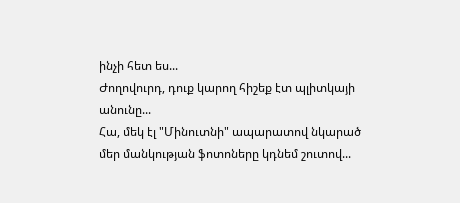ինչի հետ ես...
Ժողովուրդ, դուք կարող հիշեք էտ պլիտկայի անունը...
Հա, մեկ էլ "Մինուտնի" ապարատով նկարած մեր մանկության ֆոտոները կդնեմ շուտով...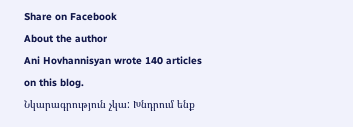Share on Facebook
About the author
Ani Hovhannisyan wrote 140 articles on this blog.
Նկարագրություն չկա: Խնդրում ենք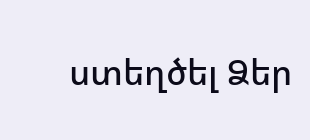ստեղծել Ձեր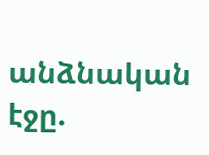անձնական էջը.